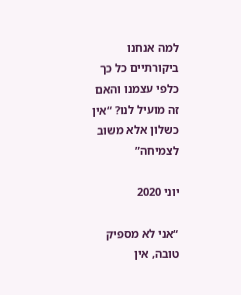למה אנחנו ביקורתיים כל כך כלפי עצמנו והאם זה מועיל לנו? “אין כשלון אלא משוב לצמיחה”

יוני 2020

“אני לא מספיק טובה, אין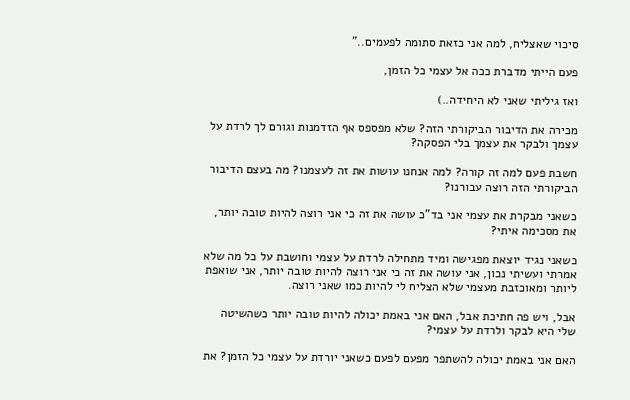סיכוי שאצליח, למה אני כזאת סתומה לפעמים..”

פעם הייתי מדברת ככה אל עצמי כל הזמן,

ואז גיליתי שאני לא היחידה..)

מכירה את הדיבור הביקורתי הזה? שלא מפספס אף הזדמנות וגורם לך לרדת על עצמך ולבקר את עצמך בלי הפסקה?

חשבת פעם למה זה קורה? למה אנחנו עושות את זה לעצמנו? מה בעצם הדיבור הביקורתי הזה רוצה עבורנו?

כשאני מבקרת את עצמי אני בד”כ עושה את זה כי אני רוצה להיות טובה יותר, את מסכימה איתי?

כשאני נגיד יוצאת מפגישה ומיד מתחילה לרדת על עצמי וחושבת על כל מה שלא אמרתי ועשיתי נכון, אני עושה את זה כי אני רוצה להיות טובה יותר, אני שואפת ליותר ומאוכזבת מעצמי שלא הצליח לי להיות כמו שאני רוצה.

אבל, ויש פה חתיכת אבל, האם אני באמת יכולה להיות טובה יותר כשהשיטה שלי היא לבקר ולרדת על עצמי?

האם אני באמת יכולה להשתפר מפעם לפעם כשאני יורדת על עצמי כל הזמן? את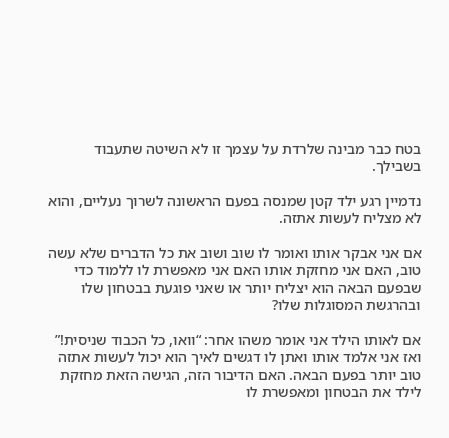בטח כבר מבינה שלרדת על עצמך זו לא השיטה שתעבוד בשבילך.

נדמיין רגע ילד קטן שמנסה בפעם הראשונה לשרוך נעליים, והוא לא מצליח לעשות אתזה.

אם אני אבקר אותו ואומר לו שוב ושוב את כל הדברים שלא עשה טוב, האם אני מחזקת אותו האם אני מאפשרת לו ללמוד כדי שבפעם הבאה הוא יצליח יותר או שאני פוגעת בבטחון שלו ובהרגשת המסוגלות שלו?

אם לאותו הילד אני אומר משהו אחר: “וואו, כל הכבוד שניסית!” ואז אני אלמד אותו ואתן לו דגשים לאיך הוא יכול לעשות אתזה טוב יותר בפעם הבאה. האם הדיבור הזה, הגישה הזאת מחזקת לילד את הבטחון ומאפשרת לו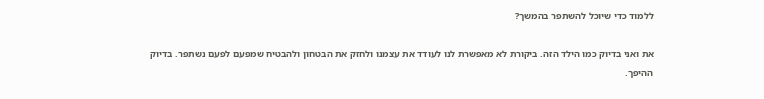ללמוד כדי שיוכל להשתפר בהמשך?

את ואני בדיוק כמו הילד הזה. ביקורת לא מאפשרת לנו לעודד את עצמנו ולחזק את הבטחון ולהבטיח שמפעם לפעם נשתפר. בדיוק ההיפך.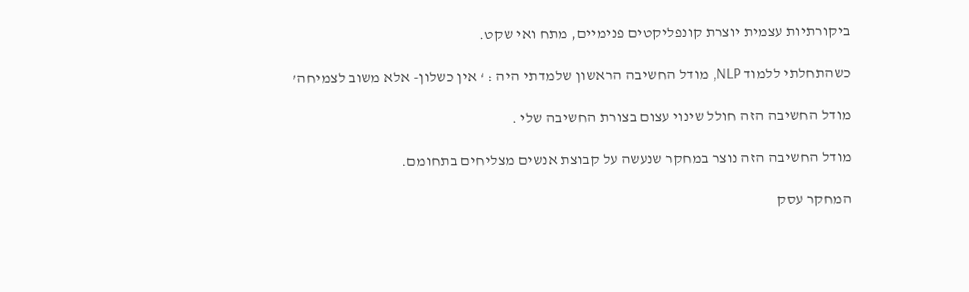ביקורתיות עצמית יוצרת קונפליקטים פנימיים, מתח ואי שקט.

כשהתחלתי ללמוד NLP, מודל החשיבה הראשון שלמדתי היה : ‘ אין כשלון- אלא משוב לצמיחה’

מודל החשיבה הזה חולל שינוי עצום בצורת החשיבה שלי .

מודל החשיבה הזה נוצר במחקר שנעשה על קבוצת אנשים מצליחים בתחומם.

המחקר עסק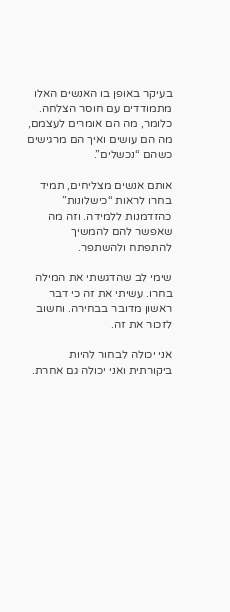בעיקר באופן בו האנשים האלו מתמודדים עם חוסר הצלחה. כלומר, מה הם אומרים לעצמם, מה הם עושים ואיך הם מרגישים כשהם “נכשלים”.

אותם אנשים מצליחים, תמיד בחרו לראות “כישלונות” כהזדמנות ללמידה. וזה מה שאפשר להם להמשיך להתפתח ולהשתפר.

שימי לב שהדגשתי את המילה בחרו. עשיתי את זה כי דבר ראשון מדובר בבחירה. וחשוב לזכור את זה.

אני יכולה לבחור להיות ביקורתית ואני יכולה גם אחרת.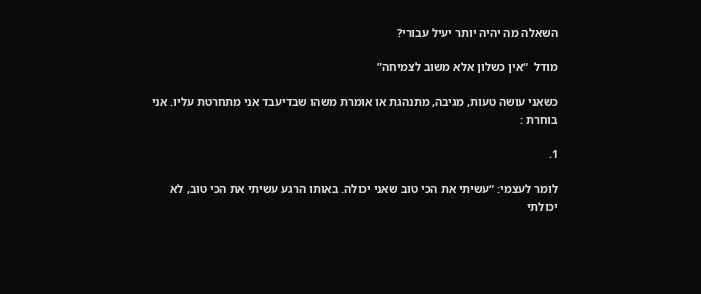השאלה מה יהיה יותר יעיל עבורי?

מודל  “אין כשלון אלא משוב לצמיחה”

כשאני עושה טעות, מגיבה, מתנהגת או אומרת משהו שבדיעבד אני מתחרטת עליו. אני בוחרת :

1.

לומר לעצמי: “עשיתי את הכי טוב שאני יכולה. באותו הרגע עשיתי את הכי טוב, לא יכולתי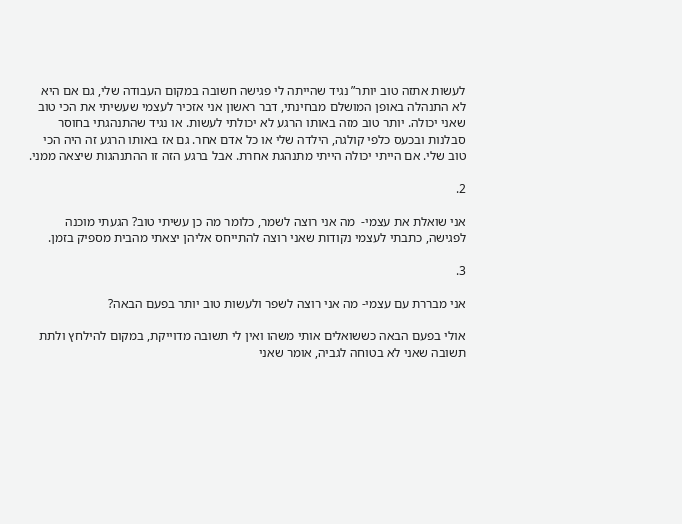לעשות אתזה טוב יותר” נגיד שהייתה לי פגישה חשובה במקום העבודה שלי, גם אם היא לא התנהלה באופן המושלם מבחינתי, דבר ראשון אני אזכיר לעצמי שעשיתי את הכי טוב שאני יכולה. יותר טוב מזה באותו הרגע לא יכולתי לעשות. או נגיד שהתנהגתי בחוסר סבלנות ובכעס כלפי קולגה, הילדה שלי או כל אדם אחר. גם אז באותו הרגע זה היה הכי טוב שלי. אם הייתי יכולה הייתי מתנהגת אחרת. אבל ברגע הזה זו ההתנהגות שיצאה ממני.

2.

אני שואלת את עצמי-  מה אני רוצה לשמר, כלומר מה כן עשיתי טוב? הגעתי מוכנה לפגישה, כתבתי לעצמי נקודות שאני רוצה להתייחס אליהן יצאתי מהבית מספיק בזמן.

3.

אני מבררת עם עצמי- מה אני רוצה לשפר ולעשות טוב יותר בפעם הבאה?

אולי בפעם הבאה כששואלים אותי משהו ואין לי תשובה מדוייקת, במקום להילחץ ולתת תשובה שאני לא בטוחה לגביה, אומר שאני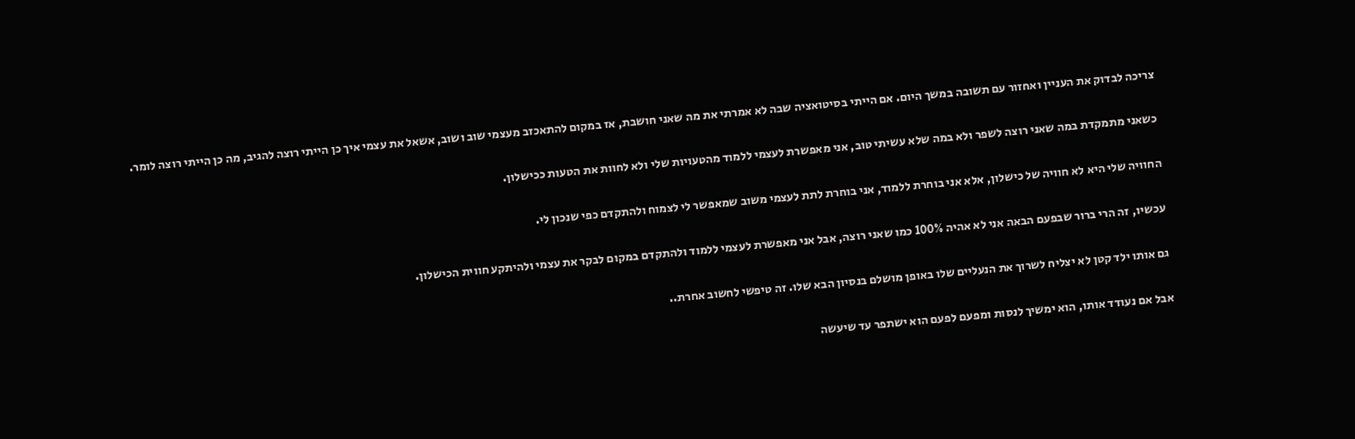צריכה לבדוק את העניין ואחזור עם תשובה במשך היום. אם הייתי בסיטואציה שבה לא אמרתי את מה שאני חושבת, אז במקום להתאכזב מעצמי שוב ושוב, אשאל את עצמי איך כן הייתי רוצה להגיב, מה כן הייתי רוצה לומר.

כשאני מתמקדת במה שאני רוצה לשפר ולא במה שלא עשיתי טוב, אני מאפשרת לעצמי ללמוד מהטעויות שלי ולא לחוות את הטעות ככישלון.

החוויה שלי היא לא חוויה של כישלון, אלא אני בוחרת ללמוד, אני בוחרת לתת לעצמי משוב שמאפשר לי לצמוח ולהתקדם כפי שנכון לי.

עכשיו, זה הרי ברור שבפעם הבאה אני לא אהיה 100% כמו שאני רוצה, אבל אני מאפשרת לעצמי ללמוד ולהתקדם במקום לבקר את עצמי ולהיתקע חווית הכישלון.

גם אותו ילד קטן לא יצליח לשרוך את הנעליים שלו באופן מושלם בנסיון הבא שלו. זה טיפשי לחשוב אחרת..

אבל אם נעודד אותו, הוא ימשיך לנסות ומפעם לפעם הוא ישתפר עד שיעשה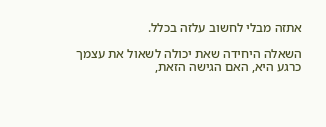אתזה מבלי לחשוב עלזה בכלל.

השאלה היחידה שאת יכולה לשאול את עצמך כרגע היא, האם הגישה הזאת,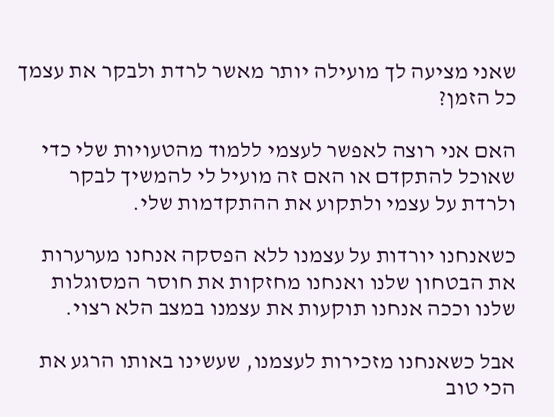שאני מציעה לך מועילה יותר מאשר לרדת ולבקר את עצמך כל הזמן?

האם אני רוצה לאפשר לעצמי ללמוד מהטעויות שלי כדי שאוכל להתקדם או האם זה מועיל לי להמשיך לבקר ולרדת על עצמי ולתקוע את ההתקדמות שלי.

כשאנחנו יורדות על עצמנו ללא הפסקה אנחנו מערערות את הבטחון שלנו ואנחנו מחזקות את חוסר המסוגלות שלנו וככה אנחנו תוקעות את עצמנו במצב הלא רצוי.

אבל כשאנחנו מזכירות לעצמנו, שעשינו באותו הרגע את הכי טוב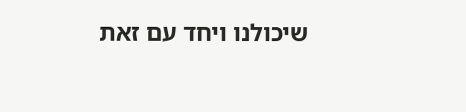שיכולנו ויחד עם זאת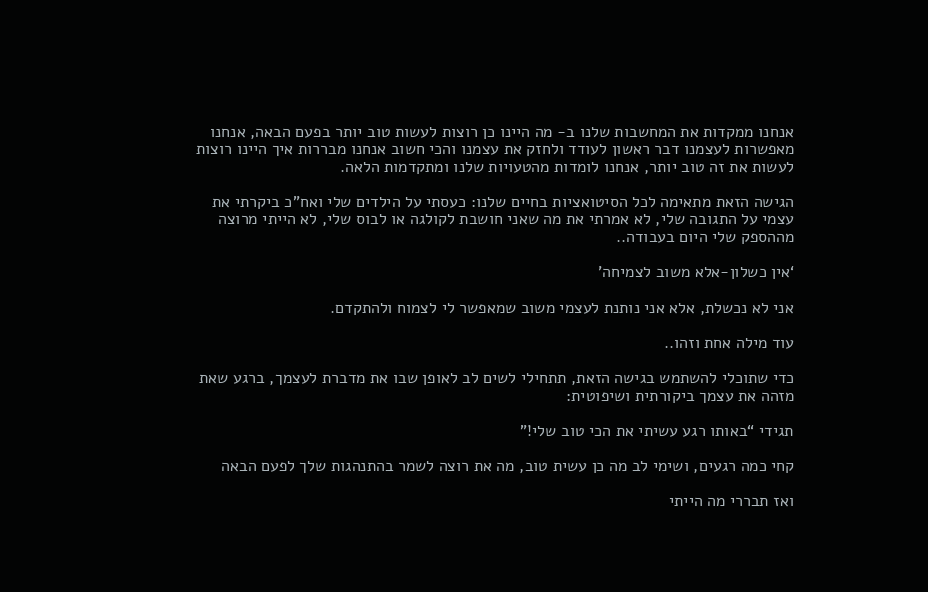אנחנו ממקדות את המחשבות שלנו ב- מה היינו כן רוצות לעשות טוב יותר בפעם הבאה, אנחנו מאפשרות לעצמנו דבר ראשון לעודד ולחזק את עצמנו והכי חשוב אנחנו מבררות איך היינו רוצות לעשות את זה טוב יותר, אנחנו לומדות מהטעויות שלנו ומתקדמות הלאה.

הגישה הזאת מתאימה לכל הסיטואציות בחיים שלנו: כעסתי על הילדים שלי ואח”כ ביקרתי את עצמי על התגובה שלי, לא אמרתי את מה שאני חושבת לקולגה או לבוס שלי, לא הייתי מרוצה מההספק שלי היום בעבודה..

‘אין כשלון-אלא משוב לצמיחה’

אני לא נכשלת, אלא אני נותנת לעצמי משוב שמאפשר לי לצמוח ולהתקדם.

עוד מילה אחת וזהו..

כדי שתוכלי להשתמש בגישה הזאת, תתחילי לשים לב לאופן שבו את מדברת לעצמך, ברגע שאת מזהה את עצמך ביקורתית ושיפוטית:

תגידי “באותו רגע עשיתי את הכי טוב שלי!”

קחי כמה רגעים, ושימי לב מה כן עשית טוב, מה את רוצה לשמר בהתנהגות שלך לפעם הבאה

ואז תבררי מה הייתי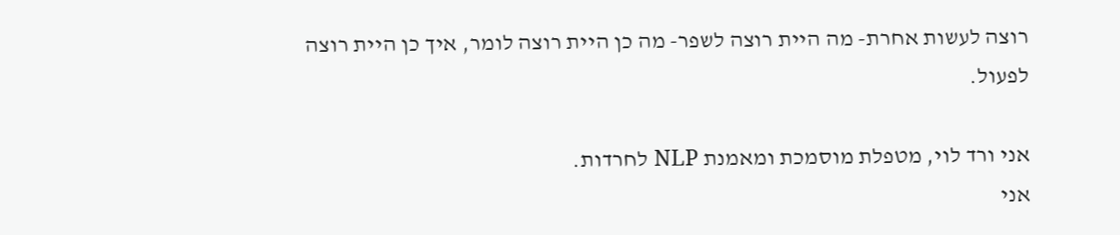רוצה לעשות אחרת- מה היית רוצה לשפר- מה כן היית רוצה לומר, איך כן היית רוצה לפעול.

אני ורד לוי, מטפלת מוסמכת ומאמנת NLP לחרדות.
אני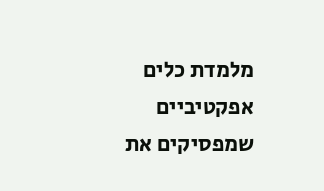מלמדת כלים אפקטיביים שמפסיקים את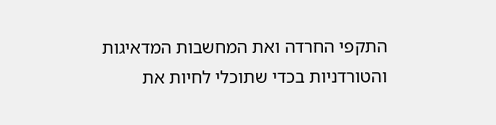התקפי החרדה ואת המחשבות המדאיגות והטורדניות בכדי שתוכלי לחיות את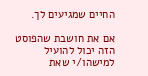החיים שמגיעים לך.

אם את חושבת שהפוסט הזה יכול להועיל למישהו/י שאת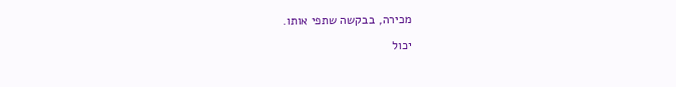מכירה, בבקשה שתפי אותו.

יכול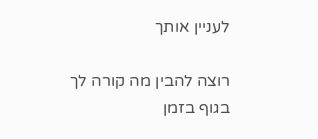לעניין אותך

רוצה להבין מה קורה לך בגוף בזמן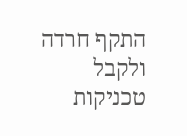התקף חרדה
ולקבל טכניקות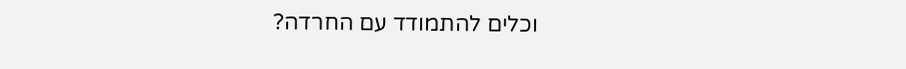וכלים להתמודד עם החרדה?